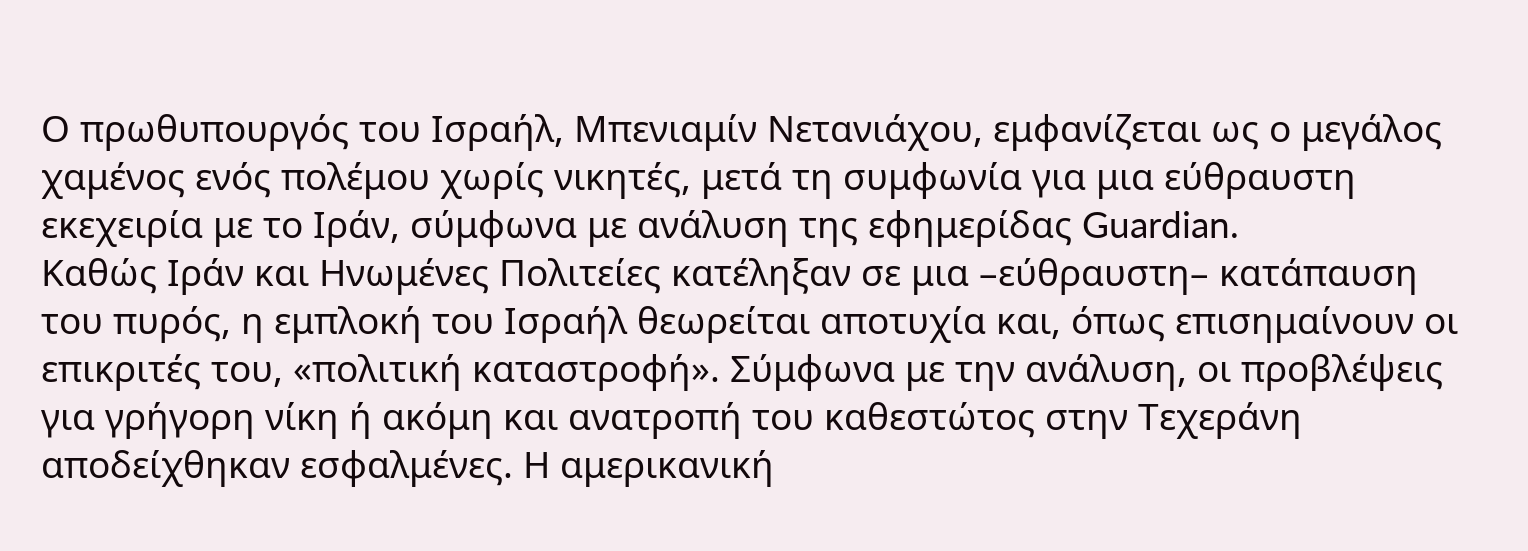Ο πρωθυπουργός του Ισραήλ, Μπενιαμίν Νετανιάχου, εμφανίζεται ως ο μεγάλος χαμένος ενός πολέμου χωρίς νικητές, μετά τη συμφωνία για μια εύθραυστη εκεχειρία με το Ιράν, σύμφωνα με ανάλυση της εφημερίδας Guardian.
Καθώς Ιράν και Ηνωμένες Πολιτείες κατέληξαν σε μια –εύθραυστη– κατάπαυση του πυρός, η εμπλοκή του Ισραήλ θεωρείται αποτυχία και, όπως επισημαίνουν οι επικριτές του, «πολιτική καταστροφή». Σύμφωνα με την ανάλυση, οι προβλέψεις για γρήγορη νίκη ή ακόμη και ανατροπή του καθεστώτος στην Τεχεράνη αποδείχθηκαν εσφαλμένες. Η αμερικανική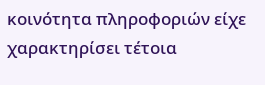κοινότητα πληροφοριών είχε χαρακτηρίσει τέτοια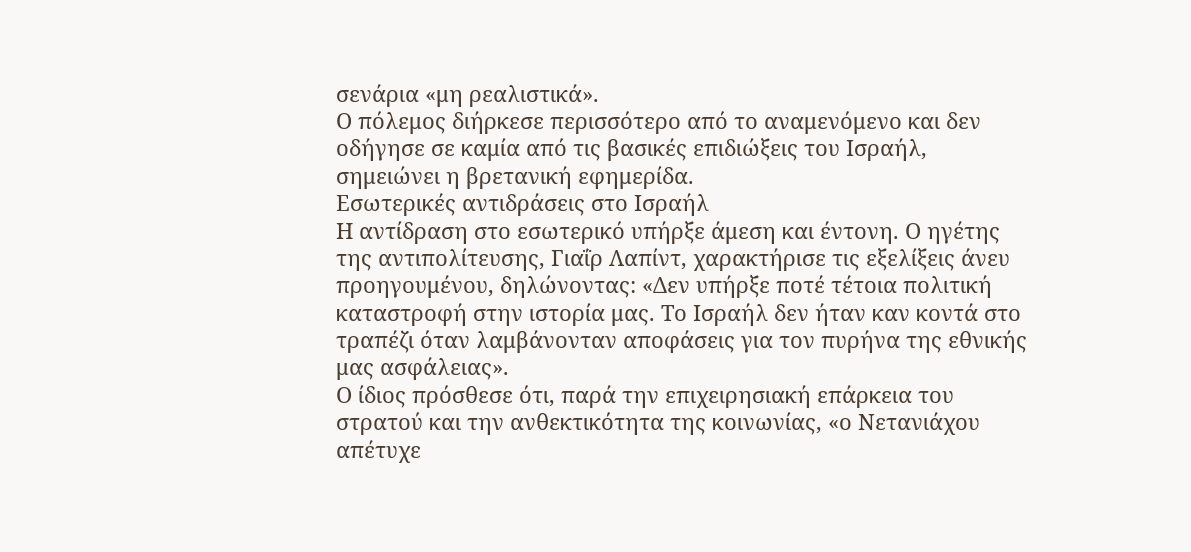σενάρια «μη ρεαλιστικά».
Ο πόλεμος διήρκεσε περισσότερο από το αναμενόμενο και δεν οδήγησε σε καμία από τις βασικές επιδιώξεις του Ισραήλ, σημειώνει η βρετανική εφημερίδα.
Εσωτερικές αντιδράσεις στο Ισραήλ
Η αντίδραση στο εσωτερικό υπήρξε άμεση και έντονη. Ο ηγέτης της αντιπολίτευσης, Γιαΐρ Λαπίντ, χαρακτήρισε τις εξελίξεις άνευ προηγουμένου, δηλώνοντας: «Δεν υπήρξε ποτέ τέτοια πολιτική καταστροφή στην ιστορία μας. Το Ισραήλ δεν ήταν καν κοντά στο τραπέζι όταν λαμβάνονταν αποφάσεις για τον πυρήνα της εθνικής μας ασφάλειας».
Ο ίδιος πρόσθεσε ότι, παρά την επιχειρησιακή επάρκεια του στρατού και την ανθεκτικότητα της κοινωνίας, «ο Νετανιάχου απέτυχε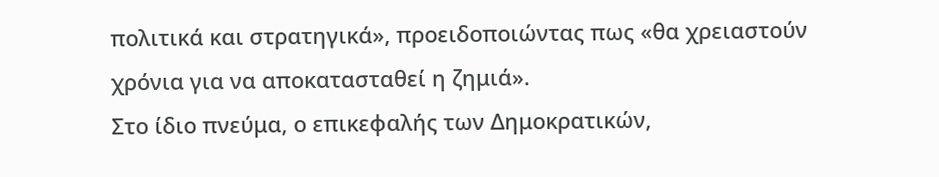πολιτικά και στρατηγικά», προειδοποιώντας πως «θα χρειαστούν χρόνια για να αποκατασταθεί η ζημιά».
Στο ίδιο πνεύμα, ο επικεφαλής των Δημοκρατικών,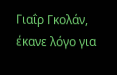Γιαΐρ Γκολάν, έκανε λόγο για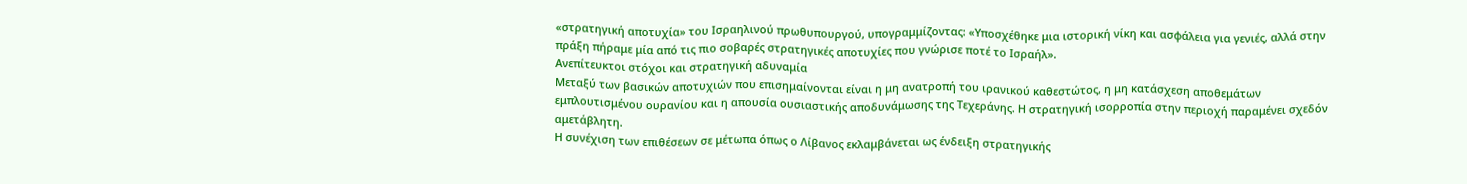«στρατηγική αποτυχία» του Ισραηλινού πρωθυπουργού, υπογραμμίζοντας: «Υποσχέθηκε μια ιστορική νίκη και ασφάλεια για γενιές, αλλά στην πράξη πήραμε μία από τις πιο σοβαρές στρατηγικές αποτυχίες που γνώρισε ποτέ το Ισραήλ».
Ανεπίτευκτοι στόχοι και στρατηγική αδυναμία
Μεταξύ των βασικών αποτυχιών που επισημαίνονται είναι η μη ανατροπή του ιρανικού καθεστώτος, η μη κατάσχεση αποθεμάτων εμπλουτισμένου ουρανίου και η απουσία ουσιαστικής αποδυνάμωσης της Τεχεράνης. Η στρατηγική ισορροπία στην περιοχή παραμένει σχεδόν αμετάβλητη.
Η συνέχιση των επιθέσεων σε μέτωπα όπως ο Λίβανος εκλαμβάνεται ως ένδειξη στρατηγικής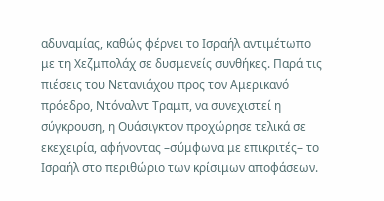αδυναμίας, καθώς φέρνει το Ισραήλ αντιμέτωπο με τη Χεζμπολάχ σε δυσμενείς συνθήκες. Παρά τις πιέσεις του Νετανιάχου προς τον Αμερικανό πρόεδρο, Ντόναλντ Τραμπ, να συνεχιστεί η σύγκρουση, η Ουάσιγκτον προχώρησε τελικά σε εκεχειρία, αφήνοντας –σύμφωνα με επικριτές– το Ισραήλ στο περιθώριο των κρίσιμων αποφάσεων.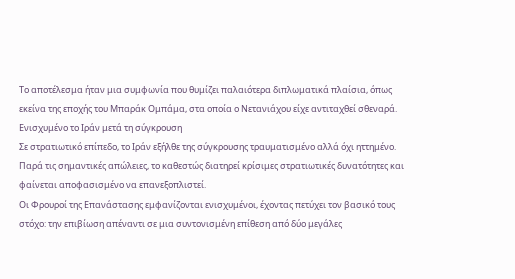Το αποτέλεσμα ήταν μια συμφωνία που θυμίζει παλαιότερα διπλωματικά πλαίσια, όπως εκείνα της εποχής του Μπαράκ Ομπάμα, στα οποία ο Νετανιάχου είχε αντιταχθεί σθεναρά.
Ενισχυμένο το Ιράν μετά τη σύγκρουση
Σε στρατιωτικό επίπεδο, το Ιράν εξήλθε της σύγκρουσης τραυματισμένο αλλά όχι ηττημένο. Παρά τις σημαντικές απώλειες, το καθεστώς διατηρεί κρίσιμες στρατιωτικές δυνατότητες και φαίνεται αποφασισμένο να επανεξοπλιστεί.
Οι Φρουροί της Επανάστασης εμφανίζονται ενισχυμένοι, έχοντας πετύχει τον βασικό τους στόχο: την επιβίωση απέναντι σε μια συντονισμένη επίθεση από δύο μεγάλες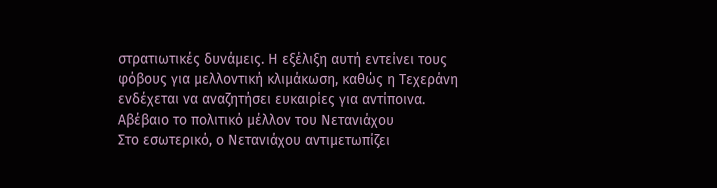στρατιωτικές δυνάμεις. Η εξέλιξη αυτή εντείνει τους φόβους για μελλοντική κλιμάκωση, καθώς η Τεχεράνη ενδέχεται να αναζητήσει ευκαιρίες για αντίποινα.
Αβέβαιο το πολιτικό μέλλον του Νετανιάχου
Στο εσωτερικό, ο Νετανιάχου αντιμετωπίζει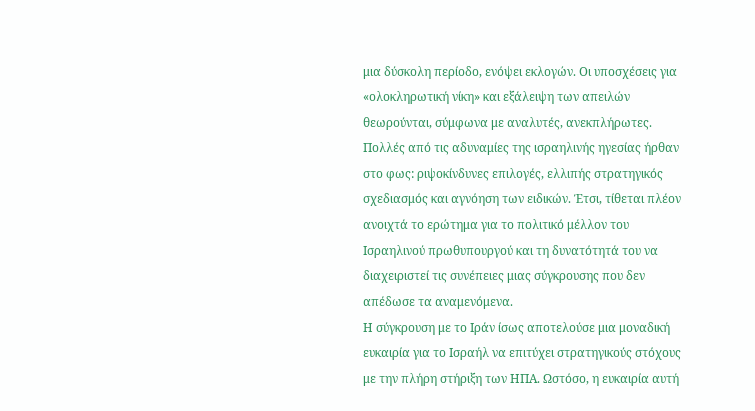μια δύσκολη περίοδο, ενόψει εκλογών. Οι υποσχέσεις για «ολοκληρωτική νίκη» και εξάλειψη των απειλών θεωρούνται, σύμφωνα με αναλυτές, ανεκπλήρωτες.
Πολλές από τις αδυναμίες της ισραηλινής ηγεσίας ήρθαν στο φως: ριψοκίνδυνες επιλογές, ελλιπής στρατηγικός σχεδιασμός και αγνόηση των ειδικών. Έτσι, τίθεται πλέον ανοιχτά το ερώτημα για το πολιτικό μέλλον του Ισραηλινού πρωθυπουργού και τη δυνατότητά του να διαχειριστεί τις συνέπειες μιας σύγκρουσης που δεν απέδωσε τα αναμενόμενα.
Η σύγκρουση με το Ιράν ίσως αποτελούσε μια μοναδική ευκαιρία για το Ισραήλ να επιτύχει στρατηγικούς στόχους με την πλήρη στήριξη των ΗΠΑ. Ωστόσο, η ευκαιρία αυτή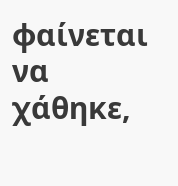φαίνεται να χάθηκε,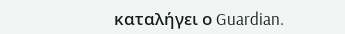καταλήγει ο Guardian.